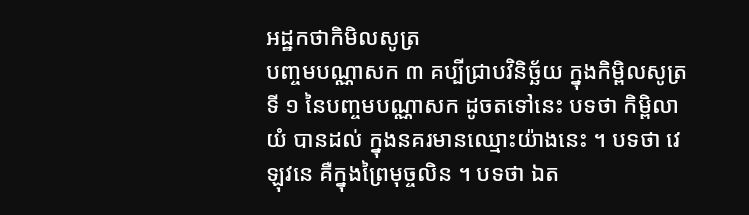អដ្ឋកថាកិមិលសូត្រ
បញ្ចមបណ្ណាសក ៣ គប្បីជ្រាបវិនិច្ឆ័យ ក្នុងកិម្ពិលសូត្រទី ១ នៃបញ្ចមបណ្ណាសក ដូចតទៅនេះ បទថា កិម្ពិលាយំ បានដល់ ក្នុងនគរមានឈ្មោះយ៉ាងនេះ ។ បទថា វេឡុវនេ គឺក្នុងព្រៃមុច្ចលិន ។ បទថា ឯត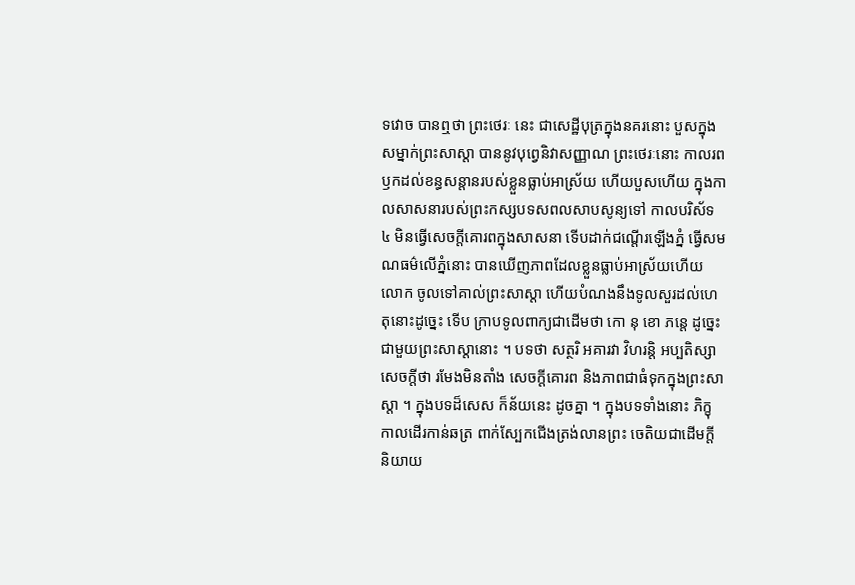ទវោច បានឮថា ព្រះថេរៈ នេះ ជាសេដ្ឋីបុត្រក្នុងនគរនោះ បួសក្នុងសម្នាក់ព្រះសាស្តា បាននូវបុព្វេនិវាសញ្ញាណ ព្រះថេរៈនោះ កាលរពឫកដល់ខន្ធសន្តានរបស់ខ្លួនធ្លាប់អាស្រ័យ ហើយបួសហើយ ក្នុងកាលសាសនារបស់ព្រះកស្សបទសពលសាបសូន្យទៅ កាលបរិស័ទ ៤ មិនធ្វើសេចក្តីគោរពក្នុងសាសនា ទើបដាក់ជណ្តើរឡើងភ្នំ ធ្វើសមណធម៌លើភ្នំនោះ បានឃើញភាពដែលខ្លួនធ្លាប់អាស្រ័យហើយ លោក ចូលទៅគាល់ព្រះសាស្តា ហើយបំណងនឹងទូលសួរដល់ហេតុនោះដូច្នេះ ទើប ក្រាបទូលពាក្យជាដើមថា កោ នុ ខោ ភន្តេ ដូច្នេះ ជាមួយព្រះសាស្តានោះ ។ បទថា សត្ថរិ អគារវា វិហរន្តិ អប្បតិស្សា សេចក្តីថា រមែងមិនតាំង សេចក្តីគោរព និងភាពជាធំទុកក្នុងព្រះសាស្តា ។ ក្នុងបទដ៏សេស ក៏ន័យនេះ ដូចគ្នា ។ ក្នុងបទទាំងនោះ ភិក្ខុកាលដើរកាន់ឆត្រ ពាក់ស្បែកជើងត្រង់លានព្រះ ចេតិយជាដើមក្តី និយាយ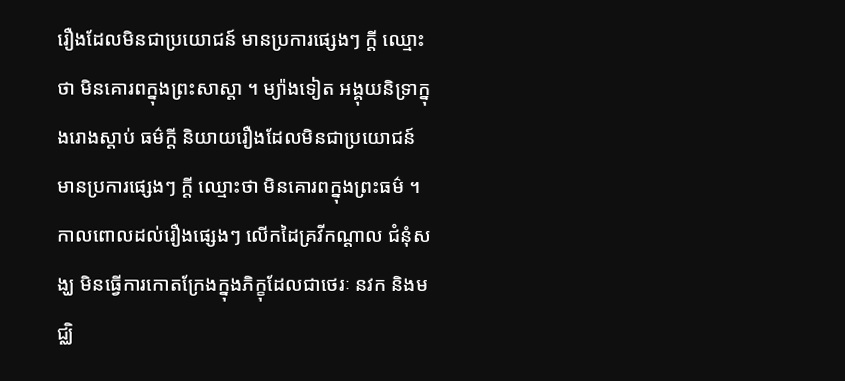រឿងដែលមិនជាប្រយោជន៍ មានប្រការផ្សេងៗ ក្តី ឈ្មោះថា មិនគោរពក្នុងព្រះសាស្តា ។ ម្យ៉ាងទៀត អង្គុយនិទ្រាក្នុងរោងស្តាប់ ធម៌ក្តី និយាយរឿងដែលមិនជាប្រយោជន៍ មានប្រការផ្សេងៗ ក្តី ឈ្មោះថា មិនគោរពក្នុងព្រះធម៌ ។ កាលពោលដល់រឿងផ្សេងៗ លើកដៃគ្រវីកណ្តាល ជំនុំសង្ឃ មិនធ្វើការកោតក្រែងក្នុងភិក្ខុដែលជាថេរៈ នវក និងមជ្ឈិ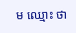ម ឈ្មោះ ថា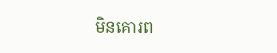មិនគោរព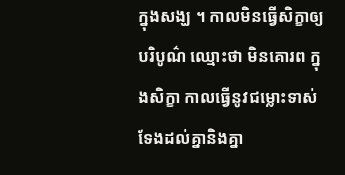ក្នុងសង្ឃ ។ កាលមិនធ្វើសិក្ខាឲ្យបរិបូណ៌ ឈ្មោះថា មិនគោរព ក្នុងសិក្ខា កាលធ្វើនូវជម្លោះទាស់ទែងដល់គ្នានិងគ្នា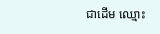ជាដើម ឈ្មោះ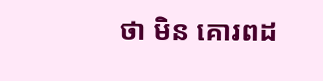ថា មិន គោរពដ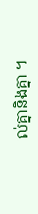ល់គ្នានិងគ្នា ។